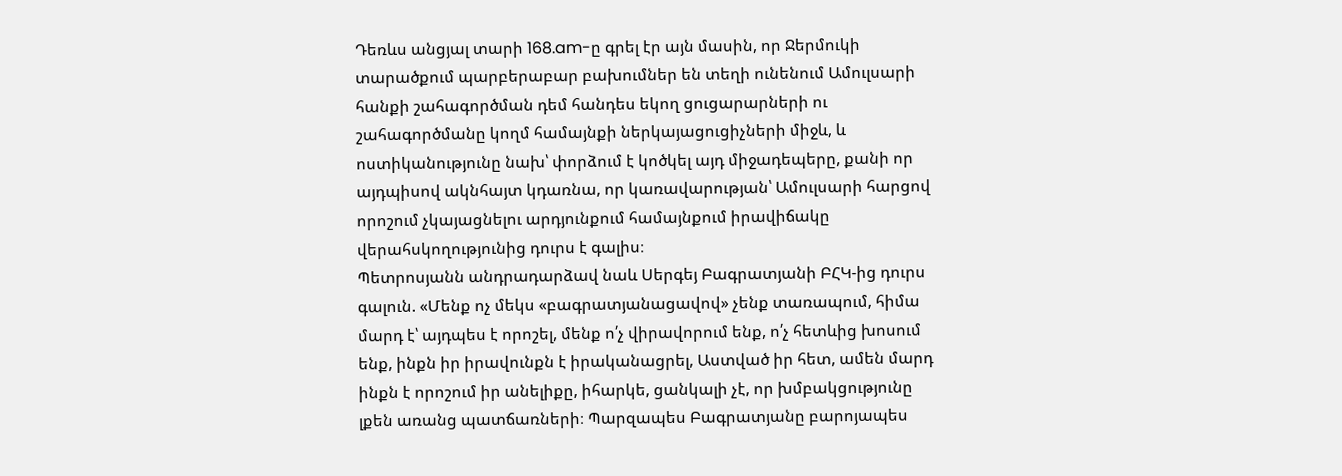Դեռևս անցյալ տարի 168.am-ը գրել էր այն մասին, որ Ջերմուկի տարածքում պարբերաբար բախումներ են տեղի ունենում Ամուլսարի հանքի շահագործման դեմ հանդես եկող ցուցարարների ու շահագործմանը կողմ համայնքի ներկայացուցիչների միջև, և ոստիկանությունը նախ՝ փորձում է կոծկել այդ միջադեպերը, քանի որ այդպիսով ակնհայտ կդառնա, որ կառավարության՝ Ամուլսարի հարցով որոշում չկայացնելու արդյունքում համայնքում իրավիճակը վերահսկողությունից դուրս է գալիս։
Պետրոսյանն անդրադարձավ նաև Սերգեյ Բագրատյանի ԲՀԿ-ից դուրս գալուն. «Մենք ոչ մեկս «բագրատյանացավով» չենք տառապում, հիմա մարդ է՝ այդպես է որոշել, մենք ո՛չ վիրավորում ենք, ո՛չ հետևից խոսում ենք, ինքն իր իրավունքն է իրականացրել, Աստված իր հետ, ամեն մարդ ինքն է որոշում իր անելիքը, իհարկե, ցանկալի չէ, որ խմբակցությունը լքեն առանց պատճառների։ Պարզապես Բագրատյանը բարոյապես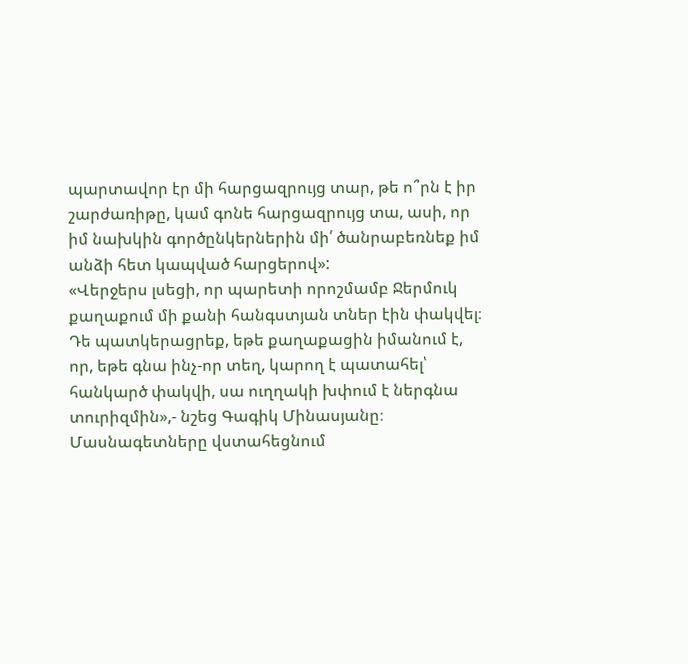պարտավոր էր մի հարցազրույց տար, թե ո՞րն է իր շարժառիթը, կամ գոնե հարցազրույց տա, ասի, որ իմ նախկին գործընկերներին մի՛ ծանրաբեռնեք իմ անձի հետ կապված հարցերով»:
«Վերջերս լսեցի, որ պարետի որոշմամբ Ջերմուկ քաղաքում մի քանի հանգստյան տներ էին փակվել։ Դե պատկերացրեք, եթե քաղաքացին իմանում է, որ, եթե գնա ինչ-որ տեղ, կարող է պատահել՝ հանկարծ փակվի, սա ուղղակի խփում է ներգնա տուրիզմին»,- նշեց Գագիկ Մինասյանը։
Մասնագետները վստահեցնում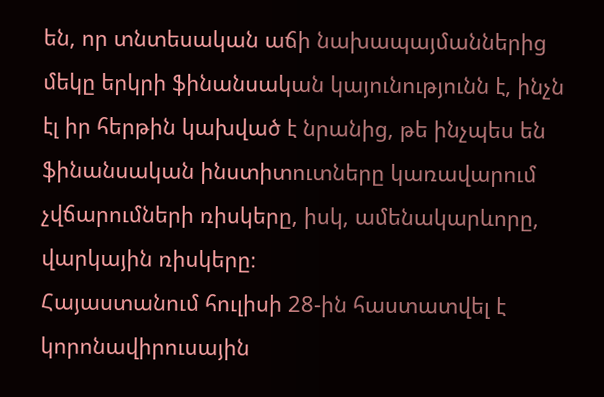են, որ տնտեսական աճի նախապայմաններից մեկը երկրի ֆինանսական կայունությունն է, ինչն էլ իր հերթին կախված է նրանից, թե ինչպես են ֆինանսական ինստիտուտները կառավարում չվճարումների ռիսկերը, իսկ, ամենակարևորը, վարկային ռիսկերը։
Հայաստանում հուլիսի 28-ին հաստատվել է կորոնավիրուսային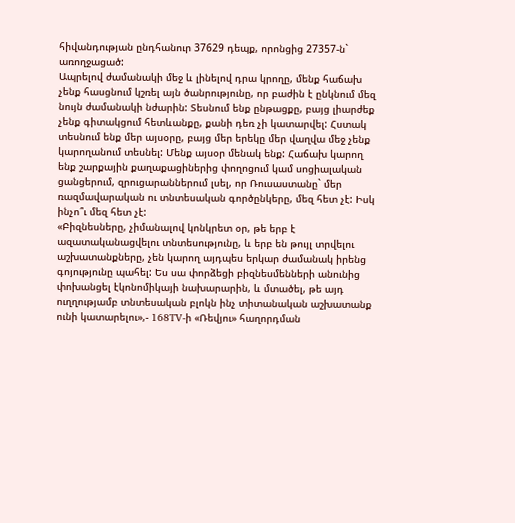հիվանդության ընդհանուր 37629 դեպք, որոնցից 27357-ն` առողջացած:
Ապրելով ժամանակի մեջ և լինելով դրա կրողը, մենք հաճախ չենք հասցնում կշռել այն ծանրությունը, որ բաժին է ընկնում մեզ նույն ժամանակի նժարին: Տեսնում ենք ընթացքը, բայց լիարժեք չենք գիտակցում հետևանքը, քանի դեռ չի կատարվել: Հստակ տեսնում ենք մեր այսօրը, բայց մեր երեկը մեր վաղվա մեջ չենք կարողանում տեսնել: Մենք այսօր մենակ ենք: Հաճախ կարող ենք շարքային քաղաքացիներից փողոցում կամ սոցիալական ցանցերում, զրուցարաններում լսել, որ Ռուսաստանը` մեր ռազմավարական ու տնտեսական գործընկերը, մեզ հետ չէ: Իսկ ինչո՞ւ մեզ հետ չէ:
«Բիզնեսները, չիմանալով կոնկրետ օր, թե երբ է ազատականացվելու տնտեսությունը, և երբ են թույլ տրվելու աշխատանքները, չեն կարող այդպես երկար ժամանակ իրենց գոյությունը պահել: Ես սա փորձեցի բիզնեսմենների անունից փոխանցել էկոնոմիկայի նախարարին, և մտածել, թե այդ ուղղությամբ տնտեսական բլոկն ինչ տիտանական աշխատանք ունի կատարելու»,- 168TV-ի «Ռեվյու» հաղորդման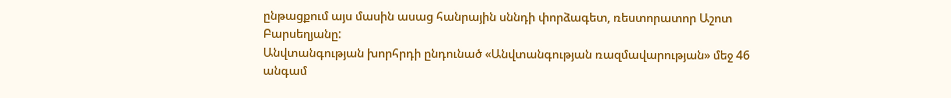ընթացքում այս մասին ասաց հանրային սննդի փորձագետ, ռեստորատոր Աշոտ Բարսեղյանը:
Անվտանգության խորհրդի ընդունած «Անվտանգության ռազմավարության» մեջ 46 անգամ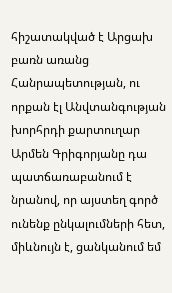հիշատակված է Արցախ բառն առանց Հանրապետության, ու որքան էլ Անվտանգության խորհրդի քարտուղար Արմեն Գրիգորյանը դա պատճառաբանում է նրանով, որ այստեղ գործ ունենք ընկալումների հետ, միևնույն է, ցանկանում եմ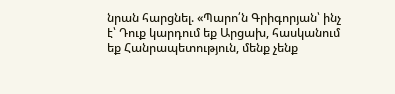նրան հարցնել. «Պարո՛ն Գրիգորյան՝ ինչ է՝ Դուք կարդում եք Արցախ, հասկանում եք Հանրապետություն, մենք չենք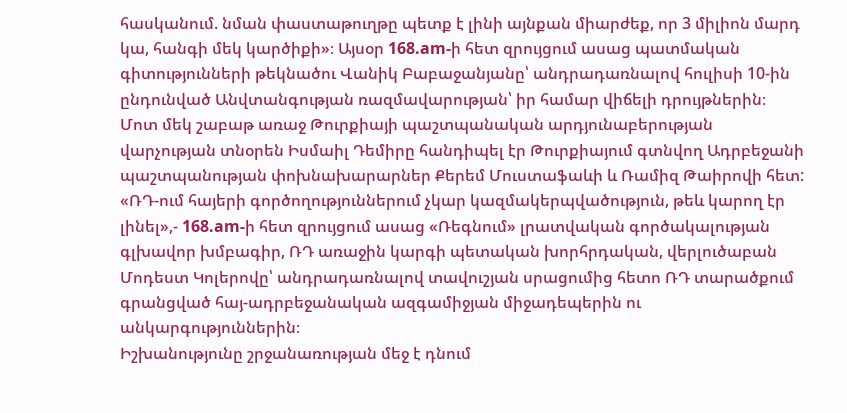հասկանում. նման փաստաթուղթը պետք է լինի այնքան միարժեք, որ 3 միլիոն մարդ կա, հանգի մեկ կարծիքի»։ Այսօր 168.am-ի հետ զրույցում ասաց պատմական գիտությունների թեկնածու Վանիկ Բաբաջանյանը՝ անդրադառնալով հուլիսի 10-ին ընդունված Անվտանգության ռազմավարության՝ իր համար վիճելի դրույթներին։
Մոտ մեկ շաբաթ առաջ Թուրքիայի պաշտպանական արդյունաբերության վարչության տնօրեն Իսմաիլ Դեմիրը հանդիպել էր Թուրքիայում գտնվող Ադրբեջանի պաշտպանության փոխնախարարներ Քերեմ Մուստաֆաևի և Ռամիզ Թաիրովի հետ:
«ՌԴ-ում հայերի գործողություններում չկար կազմակերպվածություն, թեև կարող էր լինել»,- 168.am-ի հետ զրույցում ասաց «Ռեգնում» լրատվական գործակալության գլխավոր խմբագիր, ՌԴ առաջին կարգի պետական խորհրդական, վերլուծաբան Մոդեստ Կոլերովը՝ անդրադառնալով տավուշյան սրացումից հետո ՌԴ տարածքում գրանցված հայ-ադրբեջանական ազգամիջյան միջադեպերին ու անկարգություններին։
Իշխանությունը շրջանառության մեջ է դնում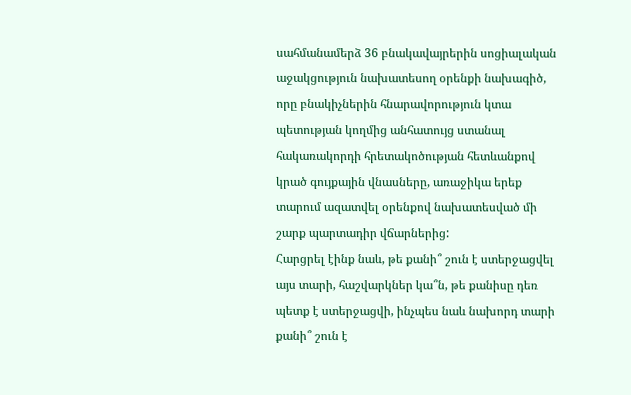սահմանամերձ 36 բնակավայրերին սոցիալական աջակցություն նախատեսող օրենքի նախագիծ, որը բնակիչներին հնարավորություն կտա պետության կողմից անհատույց ստանալ հակառակորդի հրետակոծության հետևանքով կրած գույքային վնասները, առաջիկա երեք տարում ազատվել օրենքով նախատեսված մի շարք պարտադիր վճարներից:
Հարցրել էինք նաև, թե քանի՞ շուն է ստերջացվել այս տարի, հաշվարկներ կա՞ն, թե քանիսը դեռ պետք է ստերջացվի, ինչպես նաև նախորդ տարի քանի՞ շուն է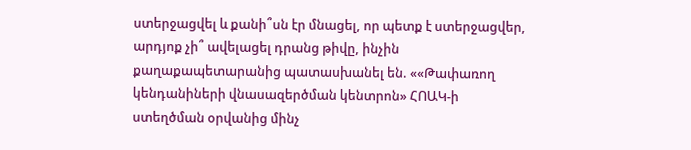ստերջացվել և քանի՞սն էր մնացել, որ պետք է ստերջացվեր, արդյոք չի՞ ավելացել դրանց թիվը, ինչին քաղաքապետարանից պատասխանել են. ««Թափառող կենդանիների վնասազերծման կենտրոն» ՀՈԱԿ-ի ստեղծման օրվանից մինչ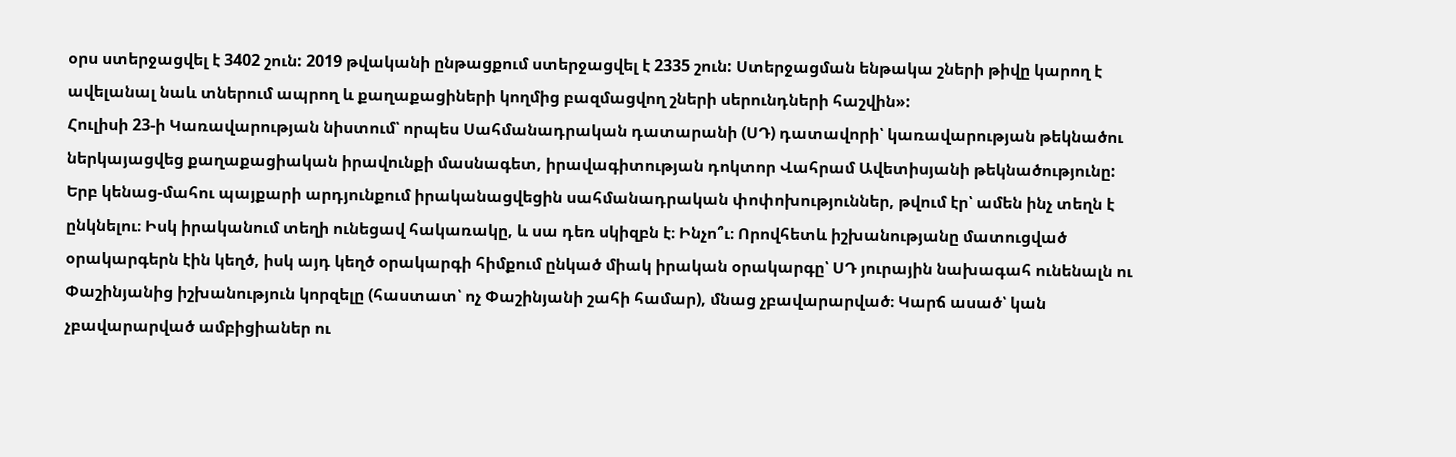օրս ստերջացվել է 3402 շուն: 2019 թվականի ընթացքում ստերջացվել է 2335 շուն: Ստերջացման ենթակա շների թիվը կարող է ավելանալ նաև տներում ապրող և քաղաքացիների կողմից բազմացվող շների սերունդների հաշվին»:
Հուլիսի 23-ի Կառավարության նիստում՝ որպես Սահմանադրական դատարանի (ՍԴ) դատավորի՝ կառավարության թեկնածու ներկայացվեց քաղաքացիական իրավունքի մասնագետ, իրավագիտության դոկտոր Վահրամ Ավետիսյանի թեկնածությունը:
Երբ կենաց-մահու պայքարի արդյունքում իրականացվեցին սահմանադրական փոփոխություններ, թվում էր՝ ամեն ինչ տեղն է ընկնելու։ Իսկ իրականում տեղի ունեցավ հակառակը, և սա դեռ սկիզբն է։ Ինչո՞ւ։ Որովհետև իշխանությանը մատուցված օրակարգերն էին կեղծ, իսկ այդ կեղծ օրակարգի հիմքում ընկած միակ իրական օրակարգը՝ ՍԴ յուրային նախագահ ունենալն ու Փաշինյանից իշխանություն կորզելը (հաստատ՝ ոչ Փաշինյանի շահի համար), մնաց չբավարարված։ Կարճ ասած՝ կան չբավարարված ամբիցիաներ ու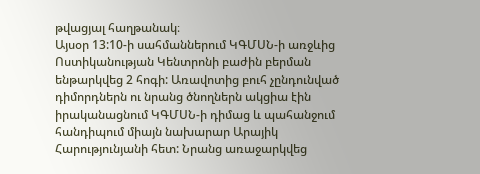թվացյալ հաղթանակ։
Այսօր 13:10-ի սահմաններում ԿԳՄՍՆ-ի առջևից Ոստիկանության Կենտրոնի բաժին բերման ենթարկվեց 2 հոգի: Առավոտից բուհ չընդունված դիմորդներն ու նրանց ծնողներն ակցիա էին իրականացնում ԿԳՄՍՆ-ի դիմաց և պահանջում հանդիպում միայն նախարար Արայիկ Հարությունյանի հետ: Նրանց առաջարկվեց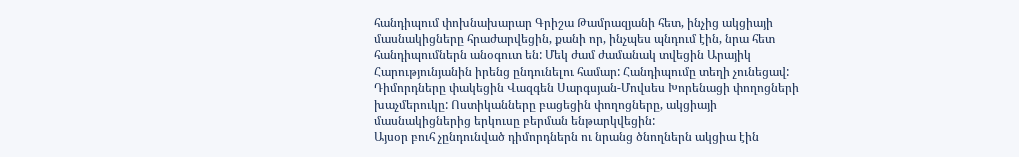հանդիպում փոխնախարար Գրիշա Թամրազյանի հետ, ինչից ակցիայի մասնակիցները հրաժարվեցին, քանի որ, ինչպես պնդում էին, նրա հետ հանդիպումներն անօգուտ են: Մեկ ժամ ժամանակ տվեցին Արայիկ Հարությունյանին իրենց ընդունելու համար: Հանդիպումը տեղի չունեցավ: Դիմորդները փակեցին Վազգեն Սարգսյան-Մովսես Խորենացի փողոցների խաչմերուկը: Ոստիկանները բացեցին փողոցները, ակցիայի մասնակիցներից երկուսը բերման ենթարկվեցին:
Այսօր բուհ չընդունված դիմորդներն ու նրանց ծնողներն ակցիա էին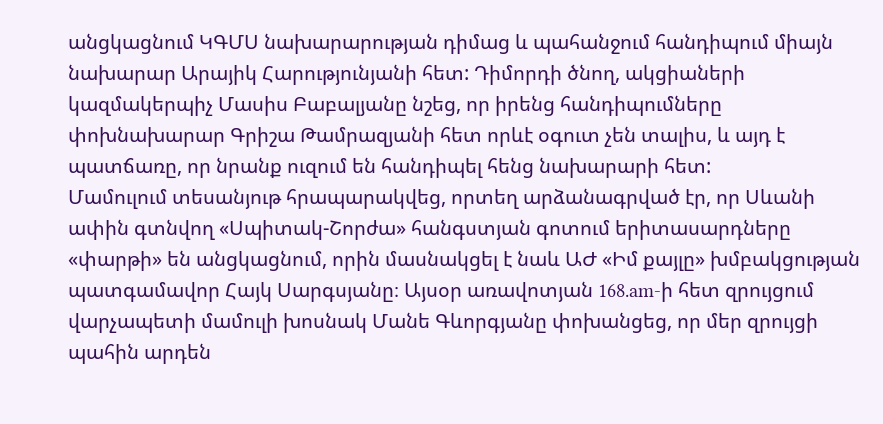անցկացնում ԿԳՄՍ նախարարության դիմաց և պահանջում հանդիպում միայն նախարար Արայիկ Հարությունյանի հետ: Դիմորդի ծնող, ակցիաների կազմակերպիչ Մասիս Բաբալյանը նշեց, որ իրենց հանդիպումները փոխնախարար Գրիշա Թամրազյանի հետ որևէ օգուտ չեն տալիս, և այդ է պատճառը, որ նրանք ուզում են հանդիպել հենց նախարարի հետ:
Մամուլում տեսանյութ հրապարակվեց, որտեղ արձանագրված էր, որ Սևանի ափին գտնվող «Սպիտակ-Շորժա» հանգստյան գոտում երիտասարդները «փարթի» են անցկացնում, որին մասնակցել է նաև ԱԺ «Իմ քայլը» խմբակցության պատգամավոր Հայկ Սարգսյանը։ Այսօր առավոտյան 168.am-ի հետ զրույցում վարչապետի մամուլի խոսնակ Մանե Գևորգյանը փոխանցեց, որ մեր զրույցի պահին արդեն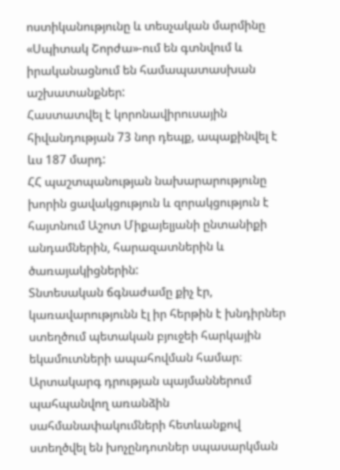ոստիկանությունը և տեսչական մարմինը «Սպիտակ Շորժա»-ում են գտնվում և իրականացնում են համապատասխան աշխատանքներ:
Հաստատվել է կորոնավիրուսային հիվանդության 73 նոր դեպք, ապաքինվել է ևս 187 մարդ:
ՀՀ պաշտպանության նախարարությունը խորին ցավակցություն և զորակցություն է հայտնում Աշոտ Միքայելյանի ընտանիքի անդամներին, հարազատներին և ծառայակիցներին:
Տնտեսական ճգնաժամը քիչ էր, կառավարությունն էլ իր հերթին է խնդիրներ ստեղծում պետական բյուջեի հարկային եկամուտների ապահովման համար։ Արտակարգ դրության պայմաններում պահպանվող առանձին սահմանափակումների հետևանքով ստեղծվել են խոչընդոտներ սպասարկման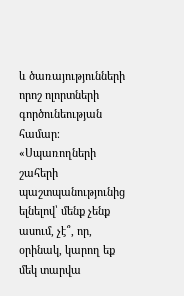և ծառայությունների որոշ ոլորտների գործունեության համար։
«Սպառողների շահերի պաշտպանությունից ելնելով՝ մենք չենք ասում, չէ՞, որ, օրինակ, կարող եք մեկ տարվա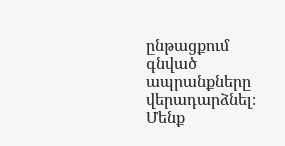ընթացքում գնված ապրանքները վերադարձնել։ Մենք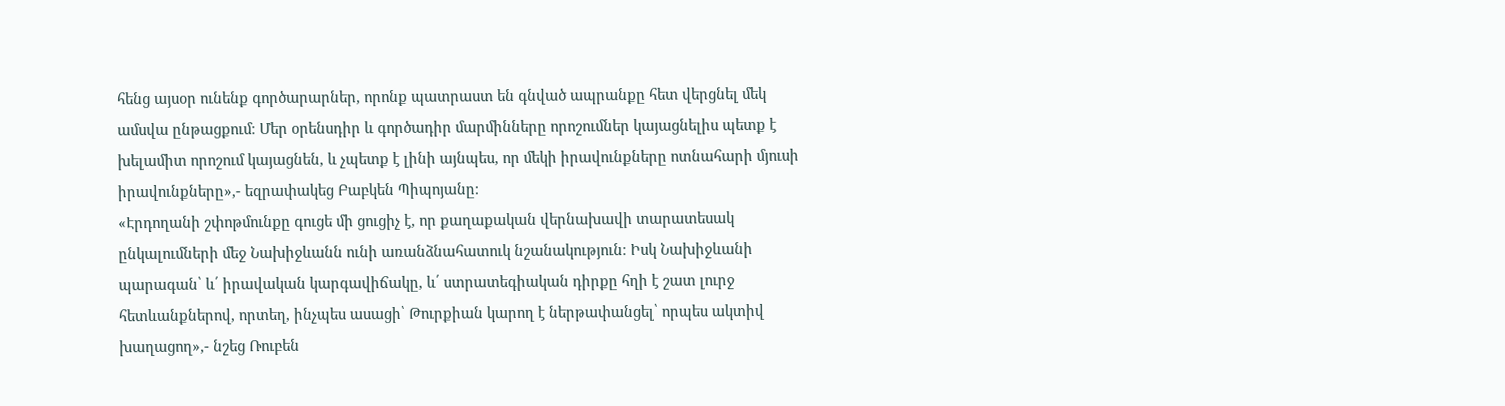հենց այսօր ունենք գործարարներ, որոնք պատրաստ են գնված ապրանքը հետ վերցնել մեկ ամսվա ընթացքում։ Մեր օրենսդիր և գործադիր մարմինները որոշումներ կայացնելիս պետք է խելամիտ որոշում կայացնեն, և չպետք է լինի այնպես, որ մեկի իրավունքները ոտնահարի մյուսի իրավունքները»,- եզրափակեց Բաբկեն Պիպոյանը։
«Էրդողանի շփոթմունքը գուցե մի ցուցիչ է, որ քաղաքական վերնախավի տարատեսակ ընկալումների մեջ Նախիջևանն ունի առանձնահատուկ նշանակություն։ Իսկ Նախիջևանի պարագան՝ և՛ իրավական կարգավիճակը, և՛ ստրատեգիական դիրքը հղի է շատ լուրջ հետևանքներով, որտեղ, ինչպես ասացի՝ Թուրքիան կարող է ներթափանցել՝ որպես ակտիվ խաղացող»,- նշեց Ռուբեն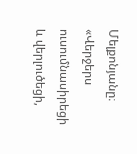Մելքոնյանը։
«Վերջերս ուսումնասիրեցի և վերլուծեցի,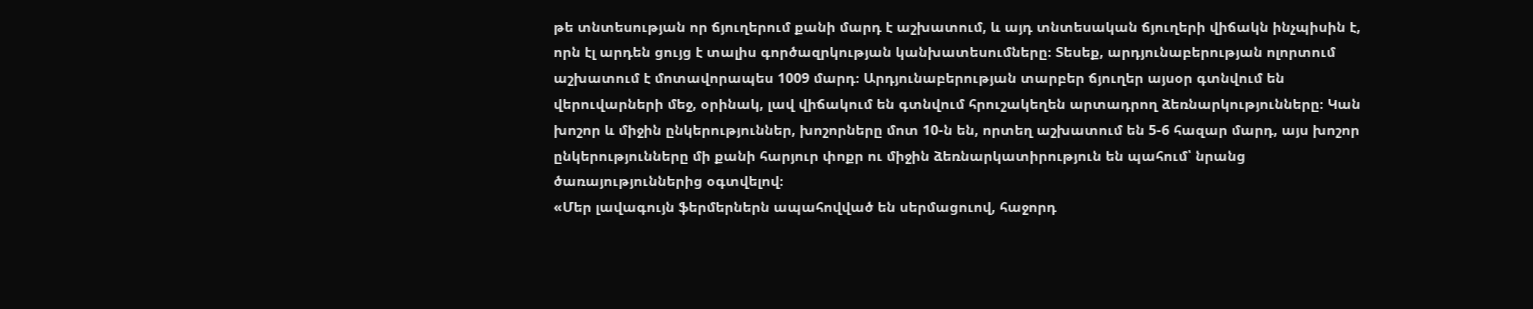թե տնտեսության որ ճյուղերում քանի մարդ է աշխատում, և այդ տնտեսական ճյուղերի վիճակն ինչպիսին է, որն էլ արդեն ցույց է տալիս գործազրկության կանխատեսումները։ Տեսեք, արդյունաբերության ոլորտում աշխատում է մոտավորապես 1009 մարդ։ Արդյունաբերության տարբեր ճյուղեր այսօր գտնվում են վերուվարների մեջ, օրինակ, լավ վիճակում են գտնվում հրուշակեղեն արտադրող ձեռնարկությունները։ Կան խոշոր և միջին ընկերություններ, խոշորները մոտ 10-ն են, որտեղ աշխատում են 5-6 հազար մարդ, այս խոշոր ընկերությունները մի քանի հարյուր փոքր ու միջին ձեռնարկատիրություն են պահում՝ նրանց ծառայություններից օգտվելով։
«Մեր լավագույն ֆերմերներն ապահովված են սերմացուով, հաջորդ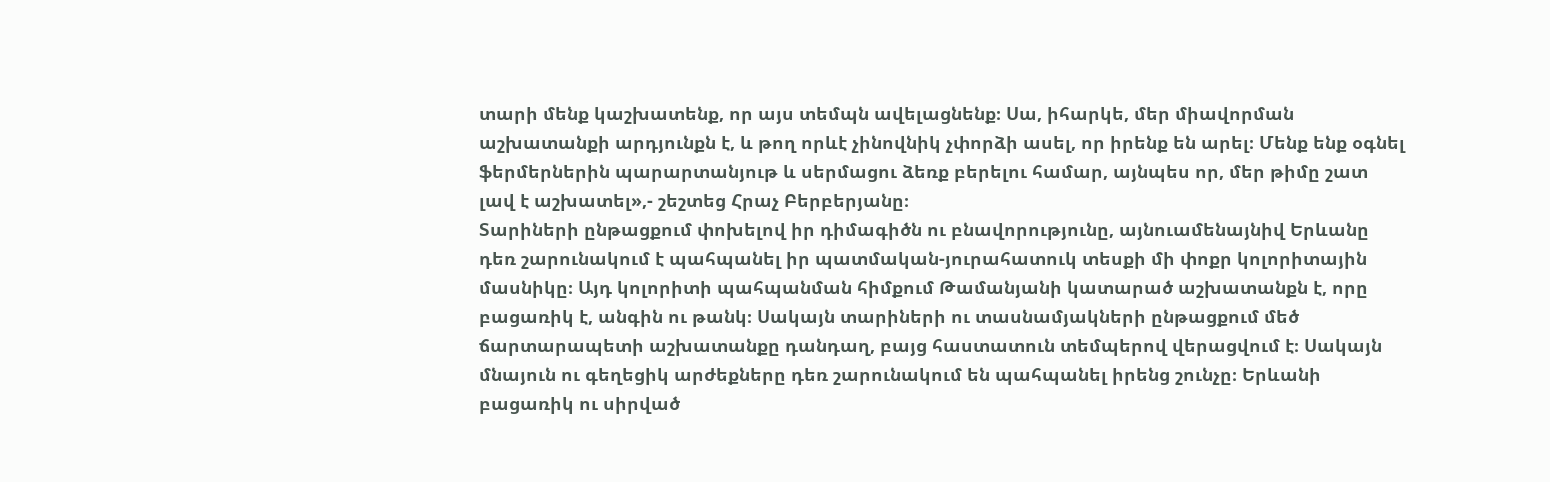տարի մենք կաշխատենք, որ այս տեմպն ավելացնենք։ Սա, իհարկե, մեր միավորման աշխատանքի արդյունքն է, և թող որևէ չինովնիկ չփորձի ասել, որ իրենք են արել։ Մենք ենք օգնել ֆերմերներին պարարտանյութ և սերմացու ձեռք բերելու համար, այնպես որ, մեր թիմը շատ լավ է աշխատել»,- շեշտեց Հրաչ Բերբերյանը։
Տարիների ընթացքում փոխելով իր դիմագիծն ու բնավորությունը, այնուամենայնիվ Երևանը դեռ շարունակում է պահպանել իր պատմական-յուրահատուկ տեսքի մի փոքր կոլորիտային մասնիկը։ Այդ կոլորիտի պահպանման հիմքում Թամանյանի կատարած աշխատանքն է, որը բացառիկ է, անգին ու թանկ։ Սակայն տարիների ու տասնամյակների ընթացքում մեծ ճարտարապետի աշխատանքը դանդաղ, բայց հաստատուն տեմպերով վերացվում է։ Սակայն մնայուն ու գեղեցիկ արժեքները դեռ շարունակում են պահպանել իրենց շունչը։ Երևանի բացառիկ ու սիրված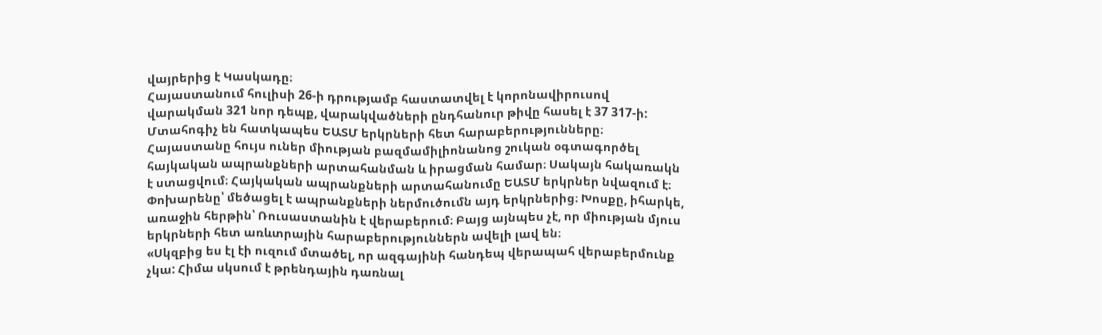վայրերից է Կասկադը։
Հայաստանում հուլիսի 26-ի դրությամբ հաստատվել է կորոնավիրուսով վարակման 321 նոր դեպք, վարակվածների ընդհանուր թիվը հասել է 37 317-ի:
Մտահոգիչ են հատկապես ԵԱՏՄ երկրների հետ հարաբերությունները։ Հայաստանը հույս ուներ միության բազմամիլիոնանոց շուկան օգտագործել հայկական ապրանքների արտահանման և իրացման համար։ Սակայն հակառակն է ստացվում։ Հայկական ապրանքների արտահանումը ԵԱՏՄ երկրներ նվազում է։ Փոխարենը՝ մեծացել է ապրանքների ներմուծումն այդ երկրներից։ Խոսքը, իհարկե, առաջին հերթին՝ Ռուսաստանին է վերաբերում։ Բայց այնպես չէ, որ միության մյուս երկրների հետ առևտրային հարաբերություններն ավելի լավ են։
«Սկզբից ես էլ էի ուզում մտածել, որ ազգայինի հանդեպ վերապահ վերաբերմունք չկա: Հիմա սկսում է թրենդային դառնալ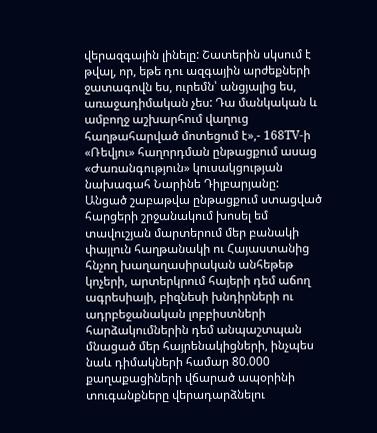վերազգային լինելը: Շատերին սկսում է թվալ, որ, եթե դու ազգային արժեքների ջատագովն ես, ուրեմն՝ անցյալից ես, առաջադիմական չես: Դա մանկական և ամբողջ աշխարհում վաղուց հաղթահարված մոտեցում է»,- 168TV-ի «Ռեվյու» հաղորդման ընթացքում ասաց «Ժառանգություն» կուսակցության նախագահ Նարինե Դիլբարյանը:
Անցած շաբաթվա ընթացքում ստացված հարցերի շրջանակում խոսել եմ տավուշյան մարտերում մեր բանակի փայլուն հաղթանակի ու Հայաստանից հնչող խաղաղասիրական անհեթեթ կոչերի, արտերկրում հայերի դեմ աճող ագրեսիայի, բիզնեսի խնդիրների ու ադրբեջանական լոբբիստների հարձակումներին դեմ անպաշտպան մնացած մեր հայրենակիցների, ինչպես նաև դիմակների համար 80.000 քաղաքացիների վճարած ապօրինի տուգանքները վերադարձնելու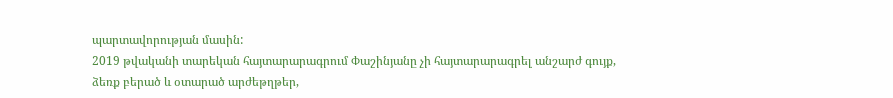պարտավորության մասին:
2019 թվականի տարեկան հայտարարագրում Փաշինյանը չի հայտարարագրել անշարժ գույք, ձեռք բերած և օտարած արժեթղթեր,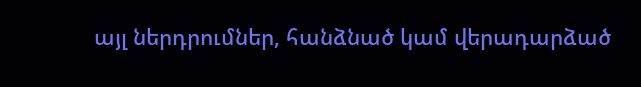այլ ներդրումներ, հանձնած կամ վերադարձած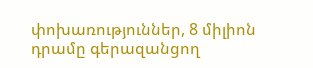փոխառություններ, 8 միլիոն դրամը գերազանցող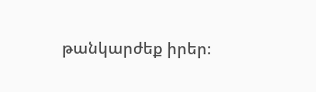թանկարժեք իրեր։